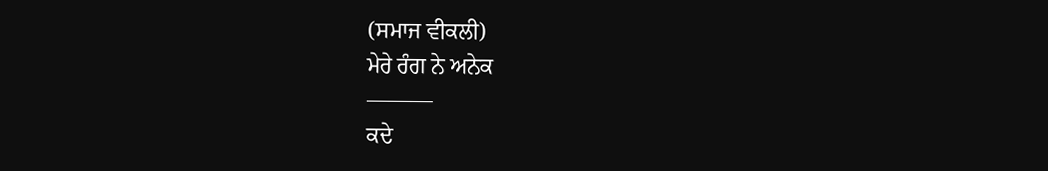(ਸਮਾਜ ਵੀਕਲੀ)
ਮੇਰੇ ਰੰਗ ਨੇ ਅਨੇਕ
———
ਕਦੇ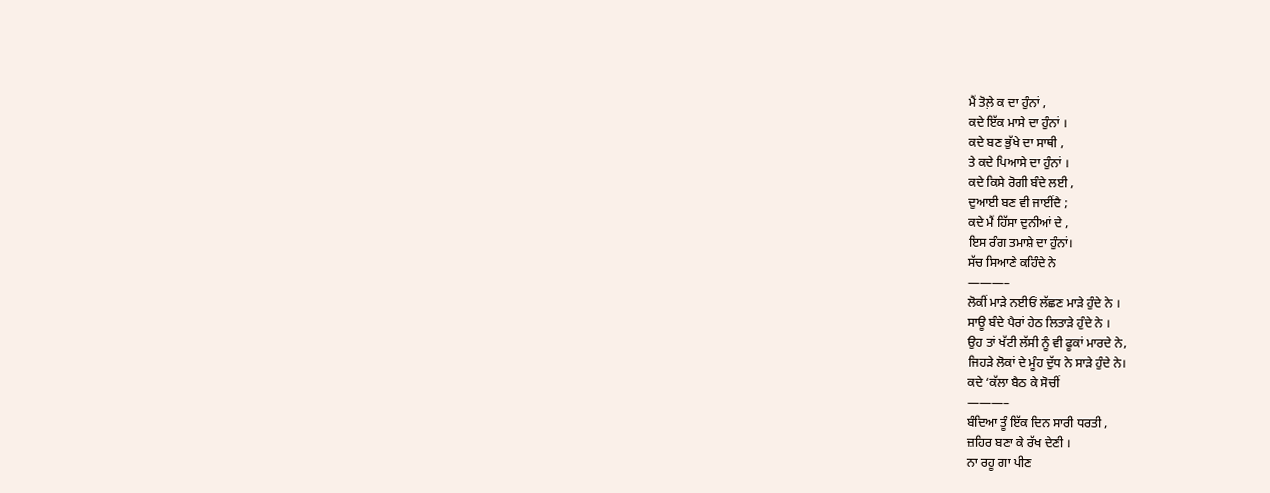ਮੈਂ ਤੋਲ਼ੇ ਕ ਦਾ ਹੁੰਨਾਂ ,
ਕਦੇ ਇੱਕ ਮਾਸੇ ਦਾ ਹੁੰਨਾਂ ।
ਕਦੇ ਬਣ ਭੁੱਖੇ ਦਾ ਸਾਥੀ ,
ਤੇ ਕਦੇ ਪਿਆਸੇ ਦਾ ਹੁੰਨਾਂ ।
ਕਦੇ ਕਿਸੇ ਰੋਗੀ ਬੰਦੇ ਲਈ ,
ਦੁਆਈ ਬਣ ਵੀ ਜਾਈਂਦੈ ;
ਕਦੇ ਮੈਂ ਹਿੱਸਾ ਦੁਨੀਆਂ ਦੇ ,
ਇਸ ਰੰਗ ਤਮਾਸ਼ੇ ਦਾ ਹੁੰਨਾਂ।
ਸੱਚ ਸਿਆਣੇ ਕਹਿੰਦੇ ਨੇ
———–
ਲੋਕੀਂ ਮਾੜੇ ਨਈਓਂ ਲੱਛਣ ਮਾੜੇ ਹੁੰਦੇ ਨੇ ।
ਸਾਊ ਬੰਦੇ ਪੈਰਾਂ ਹੇਠ ਲਿਤਾੜੇ ਹੁੰਦੇ ਨੇ ।
ਉਹ ਤਾਂ ਖੱਟੀ ਲੱਸੀ ਨੂੰ ਵੀ ਫੂਕਾਂ ਮਾਰਦੇ ਨੇ,
ਜਿਹੜੇ ਲੋਕਾਂ ਦੇ ਮੂੰਹ ਦੁੱਧ ਨੇ ਸਾੜੇ ਹੁੰਦੇ ਨੇ।
ਕਦੇ ‘ਕੱਲਾ ਬੈਠ ਕੇ ਸੋਚੀਂ
———–
ਬੰਦਿਆ ਤੂੰ ਇੱਕ ਦਿਨ ਸਾਰੀ ਧਰਤੀ ,
ਜ਼ਹਿਰ ਬਣਾ ਕੇ ਰੱਖ ਦੇਣੀ ।
ਨਾ ਰਹੂ ਗਾ ਪੀਣ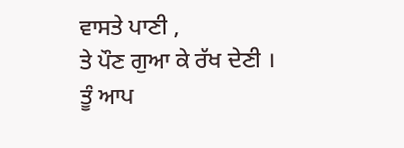ਵਾਸਤੇ ਪਾਣੀ ,
ਤੇ ਪੌਣ ਗੁਆ ਕੇ ਰੱਖ ਦੇਣੀ ।
ਤੂੰ ਆਪ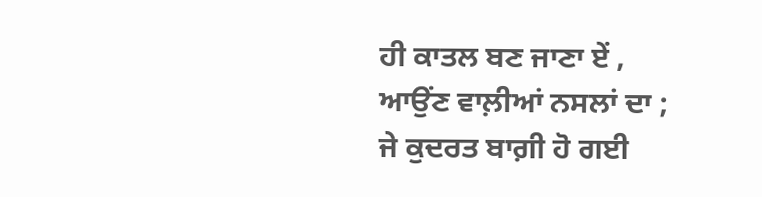ਹੀ ਕਾਤਲ ਬਣ ਜਾਣਾ ਏਂ ,
ਆਉਂਣ ਵਾਲ਼ੀਆਂ ਨਸਲਾਂ ਦਾ ;
ਜੇ ਕੁਦਰਤ ਬਾਗ਼ੀ ਹੋ ਗਈ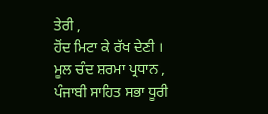ਤੇਰੀ ,
ਹੋਂਦ ਮਿਟਾ ਕੇ ਰੱਖ ਦੇਣੀ ।
ਮੂਲ ਚੰਦ ਸ਼ਰਮਾ ਪ੍ਰਧਾਨ ,
ਪੰਜਾਬੀ ਸਾਹਿਤ ਸਭਾ ਧੂਰੀ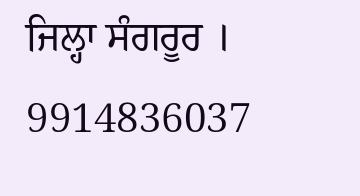ਜਿਲ੍ਹਾ ਸੰਗਰੂਰ ।
9914836037